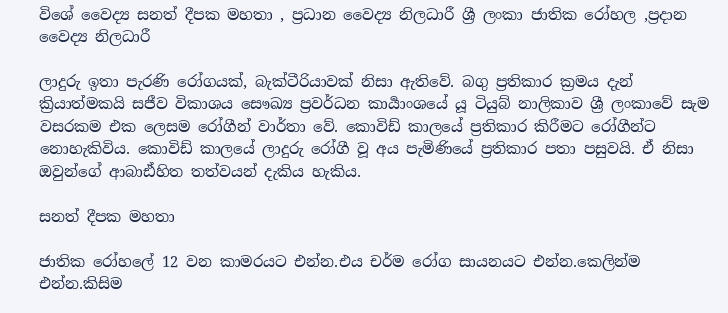විශේ වෛද්‍ය සනත් දීපක මහතා , ප්‍රධාන වෛද්‍ය නිලධාරී ශ්‍රී ලංකා ජාතික රෝහල ,ප්‍රදාන වෛද්‍ය නිලධාරී

ලාදුරු ඉතා පැරණි රෝගයක්, බැක්ටීරියාවක් නිසා ඇතිවේ. බගු ප්‍රතිකාර ක්‍රමය දැන් ක්‍රියාත්මකයි සජීව විකාශය සෞඛ්‍ය ප්‍රවර්ධන කාර්‍යාංශයේ යූ ටියුබ් නාලිකාව ශ්‍රී ලංකාවේ සැම වසරකම එක ලෙසම රෝගීන් වාර්තා වේ. කොවිඩ් කාලයේ ප්‍රතිකාර කිරීමට රෝගීන්ට නොහැකිවිය. කොවිඩ් කාලයේ ලාදුරු රෝගී වූ අය පැමිණියේ ප්‍රතිකාර පතා පසුවයි. ඒ නිසා ඔවුන්ගේ ආබාඪ්හිත තත්වයන් දැකිය හැකිය.

සනත් දීපක මහතා

ජාතික රෝහලේ 12 වන කාමරයට එන්න.එය චර්ම රෝග සායනයට එන්න.කෙලින්ම එන්න.කිසිම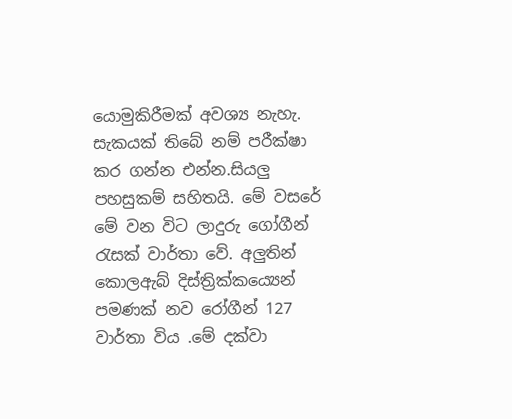යොමුකිරීමක් අවශ්‍ය නැහැ. සැකයක් තිබේ නම් පරීක්ෂා කර ගන්න එන්න.සියලු පහසුකම් සහිතයි. මේ වසරේ මේ වන විට ලාදුරු ගෝගීන් රැසක් වාර්තා වේ. අලුතින් කොලඇබ් දිස්ත්‍රික්කය්‍යෙන් පමණක් නව රෝගීන් 127 වාර්තා විය .මේ දක්වා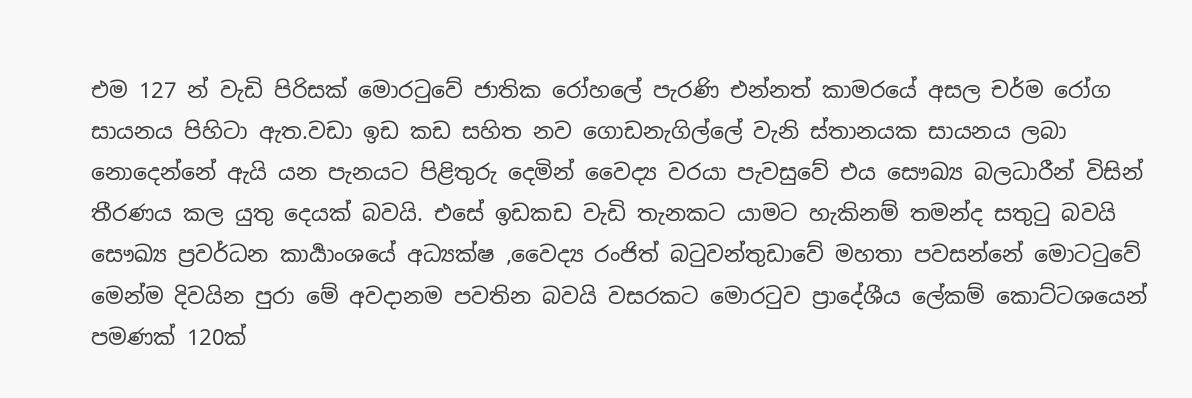එම 127 න් වැඩි පිරිසක් මොරටුවේ ජාතික රෝහලේ පැරණි එන්නත් කාමරයේ අසල චර්ම රෝග සායනය පිහිටා ඇත.වඩා ඉඩ කඩ සහිත නව ගොඩනැගිල්ලේ වැනි ස්තානයක සායනය ලබා නොදෙන්නේ ඇයි යන පැනයට පිළිතුරු දෙමින් වෛද්‍ය වරයා පැවසුවේ එය සෞඛ්‍ය බලධාරීන් විසින් තීරණය කල යුතු දෙයක් බවයි. එසේ ඉඩකඩ වැඩි තැනකට යාමට හැකිනම් තමන්ද සතුටු බවයි සෞඛ්‍ය ප්‍රවර්ධන කාර්‍යාංශයේ අධ්‍යක්ෂ ,වෛද්‍ය රංජිත් බටුවන්තුඩාවේ මහතා පවසන්නේ මොටටුවේ මෙන්ම දිවයින පුරා මේ අවදානම පවතින බවයි වසරකට මොරටුව ප්‍රාදේශීය ලේකම් කොට්ටශයෙන් පමණක් 120ක්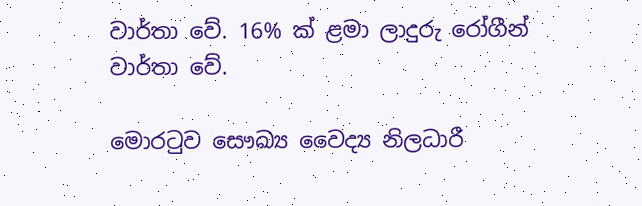වාර්තා වේ. 16% ක් ළමා ලාදුරු රෝගීන් වාර්තා වේ.

මොරටුව සෞඛ්‍ය වෛද්‍ය නිලධාරී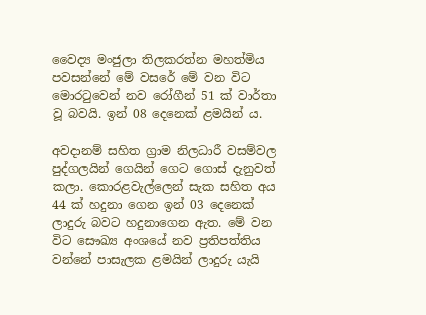වෛද්‍ය මංජුලා තිලකරත්න මහත්මිය පවසන්නේ මේ වසරේ මේ වන විට මොරටුවෙන් නව රෝගීන් 51 ක් වාර්තා වූ බවයි. ඉන් 08 දෙනෙක් ළමයින්‍ ය.

අවදානම් සහිත ග්‍රාම නිලධාරී වසම්වල පුද්ගලයින් ගෙයින් ගෙට ගොස් දැනුවත් කලා. කොරළවැල්ලෙන් සැක සහිත අය 44 ක් හදුනා ගෙන ඉන් 03 දෙනෙක් ලාදුරු බවට හදුනාගෙන ඇත. මේ වන විට සෞඛ්‍ය අංශයේ නව ප්‍රතිපත්තිය වන්නේ පාසැලක ළමයින් ලාදුරු යැයි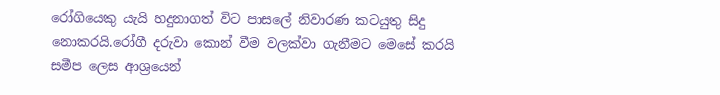රෝගියෙකු යැයි හදුනාගත් විට පාසලේ නිවාරණ කටයුතු සිදු නොකරයි.රෝගී දරුවා කොන් වීම වලක්වා ගැනීමට මෙසේ කරයි සමීප ලෙස ආශ්‍රයෙන්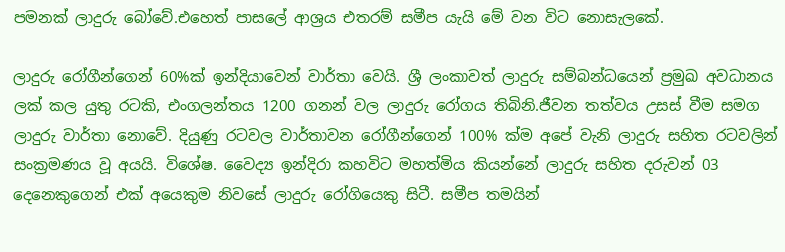පමනක් ලාදුරු බෝවේ.එහෙත් පාසලේ ආශ්‍රය එතරම් සමීප යැයි මේ වන විට නොසැලකේ.

ලාදුරු රෝගීන්ගෙන් 60%ක් ඉන්දියාවෙන් වාර්තා වෙයි. ශ්‍රී ලංකාවත් ලාදුරු සම්බන්ධයෙන් ප්‍රමුඛ අවධානය ලක් කල යුතු රටකි, එංගලන්තය 1200 ගනන් වල ලාදුරු රෝගය තිබිනි.ජීවන තත්වය උසස් වීම සමග ලාදුරු වාර්තා නොවේ. දියුණු රටවල වාර්තාවන රෝගීන්ගෙන් 100% ක්ම අපේ වැනි ලාදුරු සහිත රටවලින් සංක්‍රමණය වූ අයයි. විශේෂ. වෛද්‍ය ඉන්දිරා කහවිට මහත්මිය කියන්නේ ලාදුරු සහිත දරුවන් 03 දෙනෙකුගෙන් එක් අයෙකුම නිවසේ ලාදුරු රෝගියෙකු සිටී. සමීප තමයින්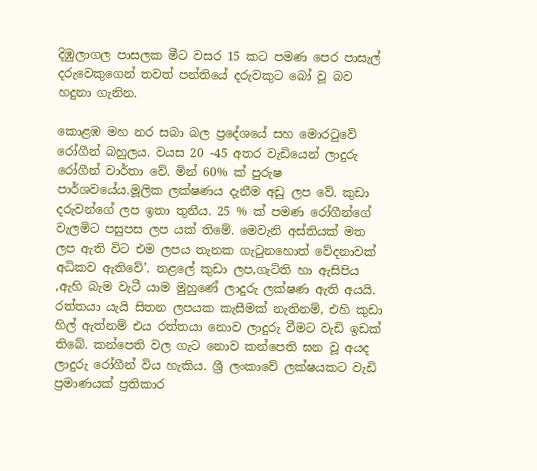දිඹුලාගල පාසලක මීට වසර 15 කට පමණ පෙර පාසැල් දරුවෙකුගෙන් තවත් පන්තියේ දරුවකුට බෝ වූ බව හදුනා ගැනින.

කොළඹ මහ නර සබා බල ප්‍රදේශයේ සහ මොරටුවේ රෝගීන් බහුලය. වයස 20 -45 අතර වැඩියෙන් ලාදුරු රෝගීන් වාර්තා වේ. මින් 60% ක් පුරුෂ පාර්ශවයේය.මූලික ලක්ෂණය දැනීම අඩු ලප වේ. කුඩා දරුවන්ගේ ලප ඉතා තුනීය. 25 % ක් පමණ රෝගීන්ගේ වැලමිට පසුපස ලප යක් තිමේ. මෙවැනි අස්තියක් මත ලප ඇති විට එම ලපය තැනක ගැටුනහොත් වේදනාවක් අධිකව ඇතිවේ’. නළලේ කුඩා ලප,ගැටිති හා ඇසිපිය ,ඇහි බැම වැටී යාම මුහුණේ ලාදුරු ලක්ෂණ ඇති අයයි. රත්තයා යැයි සිතන ලපයක කැසීමක් නැතිනම්, එහි කුඩා හිල් ඇත්නම් එය රත්තයා නොව ලාදුරු වීමට වැඩි ඉඩක් තිබේ. කන්පෙති වල ගැට නොව කන්පෙති ඝන වූ අයද ලාදුරු රෝගීන් විය හැකිය. ශ්‍රී ලංකාවේ ලක්ෂයකට වැඩි ප්‍රමාණයක් ප්‍රතිකාර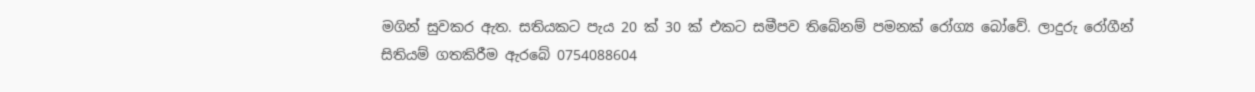මගින් සුවකර ඇත. සතියකට පැය 20 ක් 30 ක් එකට සමීපව තිබේනම් පමනක් රෝග්‍ය බෝවේ. ලාදුරු රෝගීන් සිතියම් ගතකිරීම ඇරබේ 0754088604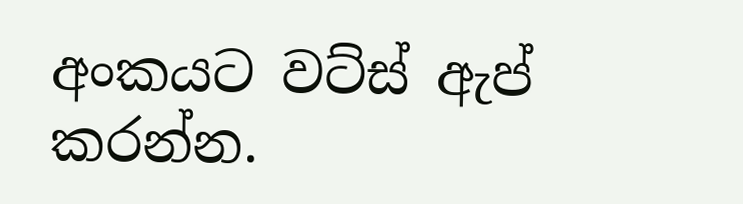අංකයට වට්ස් ඇප් කරන්න.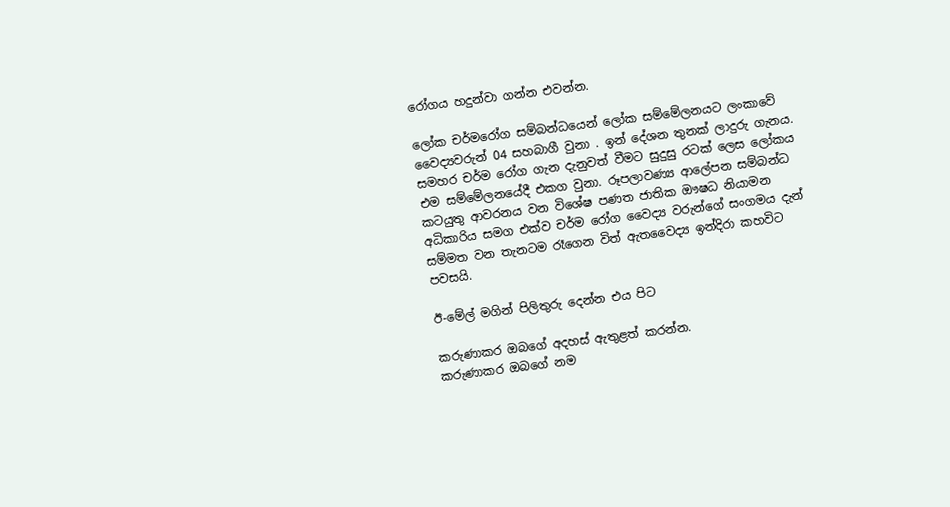රෝගය හදුන්වා ගන්න එවන්න.

ලෝක චර්මරෝග සම්බන්ධයෙන් ලෝක සම්මේලනයට ලංකාවේ වෛද්‍යවරුන් 04 සහබාගී වුනා . ඉන් දේශන තුනක් ලාදුරු ගැනය. සමහර චර්ම රෝග ගැන දැනුවත් වීමට සුදුසු රටක් ලෙස ලෝකය එම සම්මේලනයේදී එකග වුනා. රූපලාවණ්‍ය ආලේපන සම්බන්ධ කටයුතු ආවරනය වන විශේෂ පණත ජාතික ඖෂධ නියාමන අධිකාරිය සමග එක්ව චර්ම රෝග වෛද්‍ය වරුන්ගේ සංගමය දැන් සම්මත වන තැනටම රෑගෙන විත් ඇතවෛද්‍ය ඉන්දිරා කහවිට පවසයි.

ඊ-මේල් මගින් පිලිතුරු දෙන්න එය පිට

කරුණාකර ඔබගේ අදහස් ඇතුළත් කරන්න.
කරුණාකර ඔබගේ නම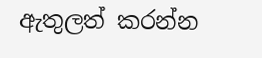ඇතුලත් කරන්න